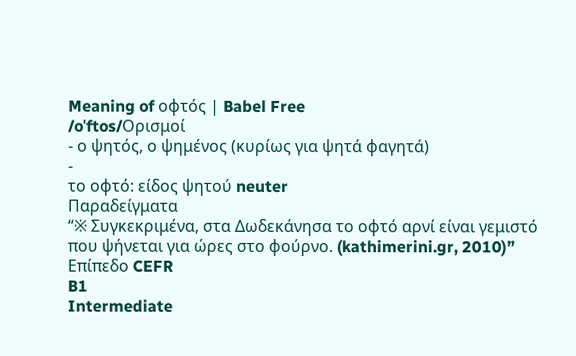Meaning of οφτός | Babel Free
/oˈftos/Ορισμοί
- ο ψητός, ο ψημένος (κυρίως για ψητά φαγητά)
-
το οφτό: είδος ψητού neuter
Παραδείγματα
“※ Συγκεκριμένα, στα Δωδεκάνησα το οφτό αρνί είναι γεμιστό που ψήνεται για ώρες στο φούρνο. (kathimerini.gr, 2010)”
Επίπεδο CEFR
B1
Intermediate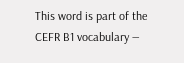This word is part of the CEFR B1 vocabulary —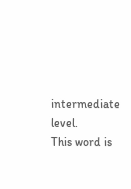intermediate level.
This word is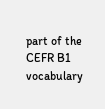part of the CEFR B1 vocabulary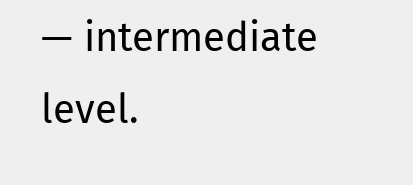— intermediate level.